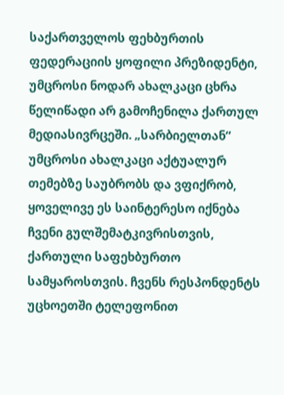საქართველოს ფეხბურთის ფედერაციის ყოფილი პრეზიდენტი, უმცროსი ნოდარ ახალკაცი ცხრა წელიწადი არ გამოჩენილა ქართულ მედიასივრცეში. „სარბიელთან“ უმცროსი ახალკაცი აქტუალურ თემებზე საუბრობს და ვფიქრობ, ყოველივე ეს საინტერესო იქნება ჩვენი გულშემატკივრისთვის, ქართული საფეხბურთო სამყაროსთვის. ჩვენს რესპონდენტს უცხოეთში ტელეფონით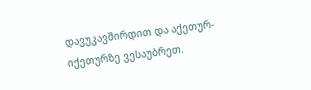დავუკავშირდით და აქეთურ-იქეთურზე ვესაუბრეთ.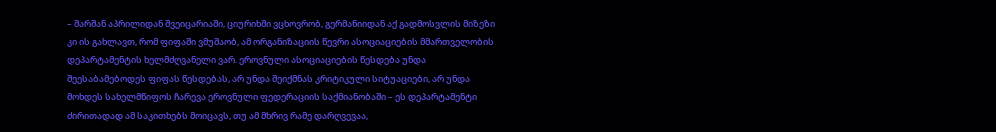– შარშან აპრილიდან შვეიცარიაში, ციურიხში ვცხოვრობ, გერმანიიდან აქ გადმოსვლის მიზეზი კი ის გახლავთ, რომ ფიფაში ვმუშაობ, ამ ორგანიზაციის წევრი ასოციაციების მმართველობის დეპარტამენტის ხელმძღვანელი ვარ. ეროვნული ასოციაციების წესდება უნდა შეესაბამებოდეს ფიფას წესდებას, არ უნდა შეიქმნას კრიტიკული სიტუაციები, არ უნდა მოხდეს სახელმწიფოს ჩარევა ეროვნული ფედერაციის საქმიანობაში – ეს დეპარტამენტი ძირითადად ამ საკითხებს მოიცავს, თუ ამ მხრივ რამე დარღვევაა,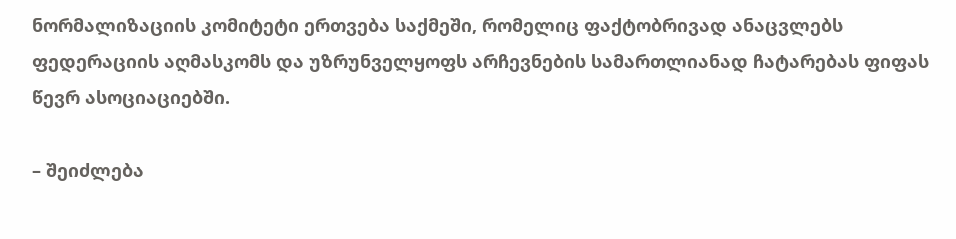ნორმალიზაციის კომიტეტი ერთვება საქმეში, რომელიც ფაქტობრივად ანაცვლებს ფედერაციის აღმასკომს და უზრუნველყოფს არჩევნების სამართლიანად ჩატარებას ფიფას წევრ ასოციაციებში.

– შეიძლება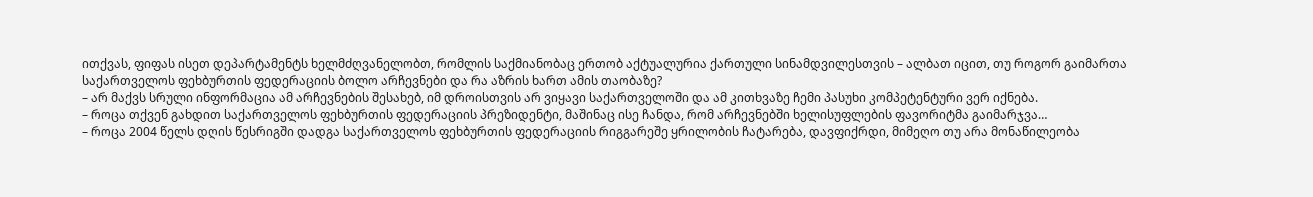ითქვას, ფიფას ისეთ დეპარტამენტს ხელმძღვანელობთ, რომლის საქმიანობაც ერთობ აქტუალურია ქართული სინამდვილესთვის – ალბათ იცით, თუ როგორ გაიმართა საქართველოს ფეხბურთის ფედერაციის ბოლო არჩევნები და რა აზრის ხართ ამის თაობაზე?
– არ მაქვს სრული ინფორმაცია ამ არჩევნების შესახებ, იმ დროისთვის არ ვიყავი საქართველოში და ამ კითხვაზე ჩემი პასუხი კომპეტენტური ვერ იქნება.
– როცა თქვენ გახდით საქართველოს ფეხბურთის ფედერაციის პრეზიდენტი, მაშინაც ისე ჩანდა, რომ არჩევნებში ხელისუფლების ფავორიტმა გაიმარჯვა…
– როცა 2004 წელს დღის წესრიგში დადგა საქართველოს ფეხბურთის ფედერაციის რიგგარეშე ყრილობის ჩატარება, დავფიქრდი, მიმეღო თუ არა მონაწილეობა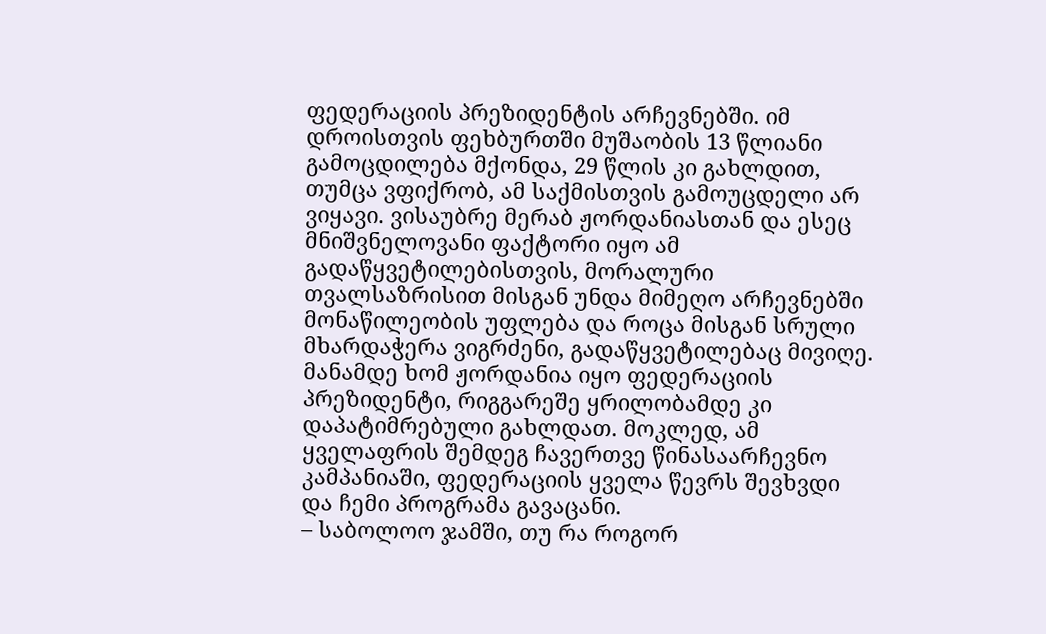ფედერაციის პრეზიდენტის არჩევნებში. იმ დროისთვის ფეხბურთში მუშაობის 13 წლიანი გამოცდილება მქონდა, 29 წლის კი გახლდით, თუმცა ვფიქრობ, ამ საქმისთვის გამოუცდელი არ ვიყავი. ვისაუბრე მერაბ ჟორდანიასთან და ესეც მნიშვნელოვანი ფაქტორი იყო ამ გადაწყვეტილებისთვის, მორალური თვალსაზრისით მისგან უნდა მიმეღო არჩევნებში მონაწილეობის უფლება და როცა მისგან სრული მხარდაჭერა ვიგრძენი, გადაწყვეტილებაც მივიღე. მანამდე ხომ ჟორდანია იყო ფედერაციის პრეზიდენტი, რიგგარეშე ყრილობამდე კი დაპატიმრებული გახლდათ. მოკლედ, ამ ყველაფრის შემდეგ ჩავერთვე წინასაარჩევნო კამპანიაში, ფედერაციის ყველა წევრს შევხვდი და ჩემი პროგრამა გავაცანი.
– საბოლოო ჯამში, თუ რა როგორ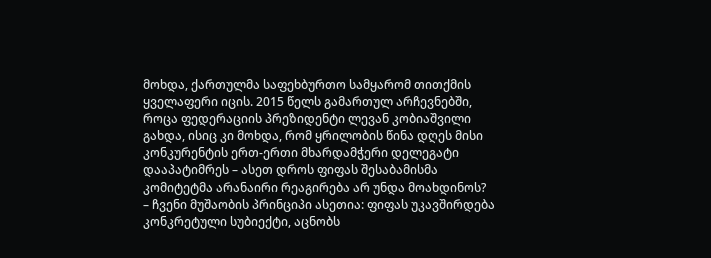მოხდა, ქართულმა საფეხბურთო სამყარომ თითქმის ყველაფერი იცის. 2015 წელს გამართულ არჩევნებში, როცა ფედერაციის პრეზიდენტი ლევან კობიაშვილი გახდა, ისიც კი მოხდა, რომ ყრილობის წინა დღეს მისი კონკურენტის ერთ-ერთი მხარდამჭერი დელეგატი დააპატიმრეს – ასეთ დროს ფიფას შესაბამისმა კომიტეტმა არანაირი რეაგირება არ უნდა მოახდინოს?
– ჩვენი მუშაობის პრინციპი ასეთია: ფიფას უკავშირდება კონკრეტული სუბიექტი, აცნობს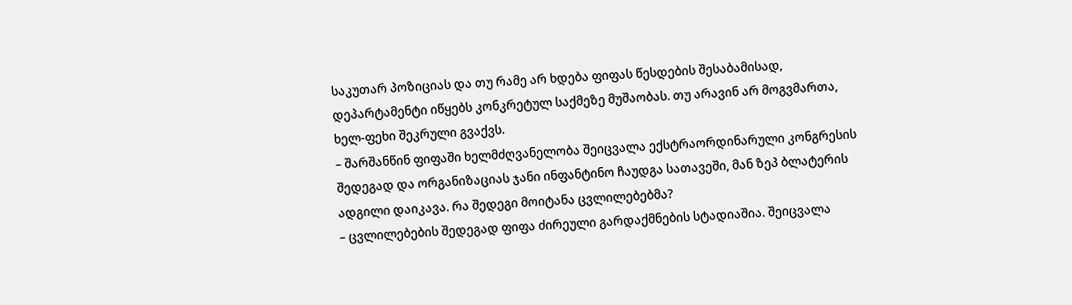საკუთარ პოზიციას და თუ რამე არ ხდება ფიფას წესდების შესაბამისად, დეპარტამენტი იწყებს კონკრეტულ საქმეზე მუშაობას. თუ არავინ არ მოგვმართა, ხელ-ფეხი შეკრული გვაქვს.
– შარშანწინ ფიფაში ხელმძღვანელობა შეიცვალა ექსტრაორდინარული კონგრესის შედეგად და ორგანიზაციას ჯანი ინფანტინო ჩაუდგა სათავეში, მან ზეპ ბლატერის ადგილი დაიკავა. რა შედეგი მოიტანა ცვლილებებმა?
– ცვლილებების შედეგად ფიფა ძირეული გარდაქმნების სტადიაშია. შეიცვალა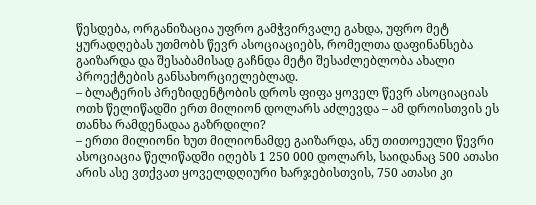წესდება, ორგანიზაცია უფრო გამჭვირვალე გახდა, უფრო მეტ ყურადღებას უთმობს წევრ ასოციაციებს, რომელთა დაფინანსება გაიზარდა და შესაბამისად გაჩნდა მეტი შესაძლებლობა ახალი პროექტების განსახორციელებლად.
– ბლატერის პრეზიდენტობის დროს ფიფა ყოველ წევრ ასოციაციას ოთხ წელიწადში ერთ მილიონ დოლარს აძლევდა – ამ დროისთვის ეს თანხა რამდენადაა გაზრდილი?
– ერთი მილიონი ხუთ მილიონამდე გაიზარდა, ანუ თითოეული წევრი ასოციაცია წელიწადში იღებს 1 250 000 დოლარს, საიდანაც 500 ათასი არის ასე ვთქვათ ყოველდღიური ხარჯებისთვის, 750 ათასი კი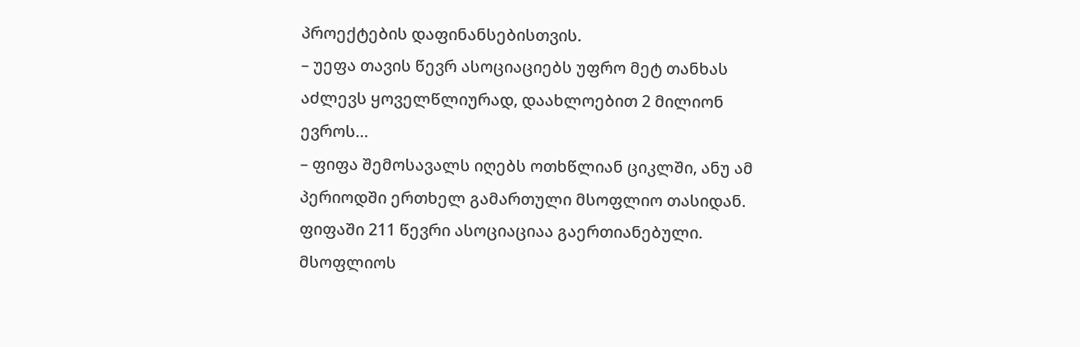პროექტების დაფინანსებისთვის.
– უეფა თავის წევრ ასოციაციებს უფრო მეტ თანხას აძლევს ყოველწლიურად, დაახლოებით 2 მილიონ ევროს…
– ფიფა შემოსავალს იღებს ოთხწლიან ციკლში, ანუ ამ პერიოდში ერთხელ გამართული მსოფლიო თასიდან. ფიფაში 211 წევრი ასოციაციაა გაერთიანებული. მსოფლიოს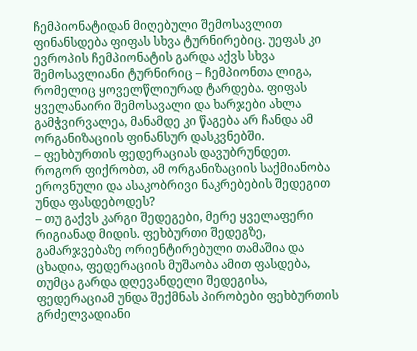ჩემპიონატიდან მიღებული შემოსავლით ფინანსდება ფიფას სხვა ტურნირებიც. უეფას კი ევროპის ჩემპიონატის გარდა აქვს სხვა შემოსავლიანი ტურნირიც – ჩემპიონთა ლიგა, რომელიც ყოველწლიურად ტარდება. ფიფას ყველანაირი შემოსავალი და ხარჯები ახლა გამჭვირვალეა, მანამდე კი წაგება არ ჩანდა ამ ორგანიზაციის ფინანსურ დასკვნებში.
– ფეხბურთის ფედერაციას დავუბრუნდეთ. როგორ ფიქრობთ, ამ ორგანიზაციის საქმიანობა ეროვნული და ასაკობრივი ნაკრებების შედეგით უნდა ფასდებოდეს?
– თუ გაქვს კარგი შედეგები, მერე ყველაფერი რიგიანად მიდის. ფეხბურთი შედეგზე, გამარჯვებაზე ორიენტირებული თამაშია და ცხადია, ფედერაციის მუშაობა ამით ფასდება, თუმცა გარდა დღევანდელი შედეგისა, ფედერაციამ უნდა შექმნას პირობები ფეხბურთის გრძელვადიანი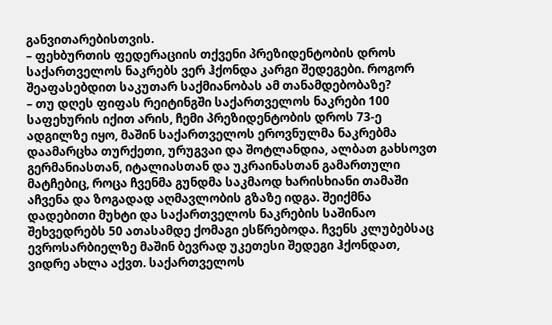განვითარებისთვის.
– ფეხბურთის ფედერაციის თქვენი პრეზიდენტობის დროს საქართველოს ნაკრებს ვერ ჰქონდა კარგი შედეგები. როგორ შეაფასებდით საკუთარ საქმიანობას ამ თანამდებობაზე?
– თუ დღეს ფიფას რეიტინგში საქართველოს ნაკრები 100 საფეხურის იქით არის, ჩემი პრეზიდენტობის დროს 73-ე ადგილზე იყო, მაშინ საქართველოს ეროვნულმა ნაკრებმა დაამარცხა თურქეთი, ურუგვაი და შოტლანდია, ალბათ გახსოვთ გერმანიასთან, იტალიასთან და უკრაინასთან გამართული მატჩებიც, როცა ჩვენმა გუნდმა საკმაოდ ხარისხიანი თამაში აჩვენა და ზოგადად აღმავლობის გზაზე იდგა. შეიქმნა დადებითი მუხტი და საქართველოს ნაკრების საშინაო შეხვედრებს 50 ათასამდე ქომაგი ესწრებოდა. ჩვენს კლუბებსაც ევროსარბიელზე მაშინ ბევრად უკეთესი შედეგი ჰქონდათ, ვიდრე ახლა აქვთ. საქართველოს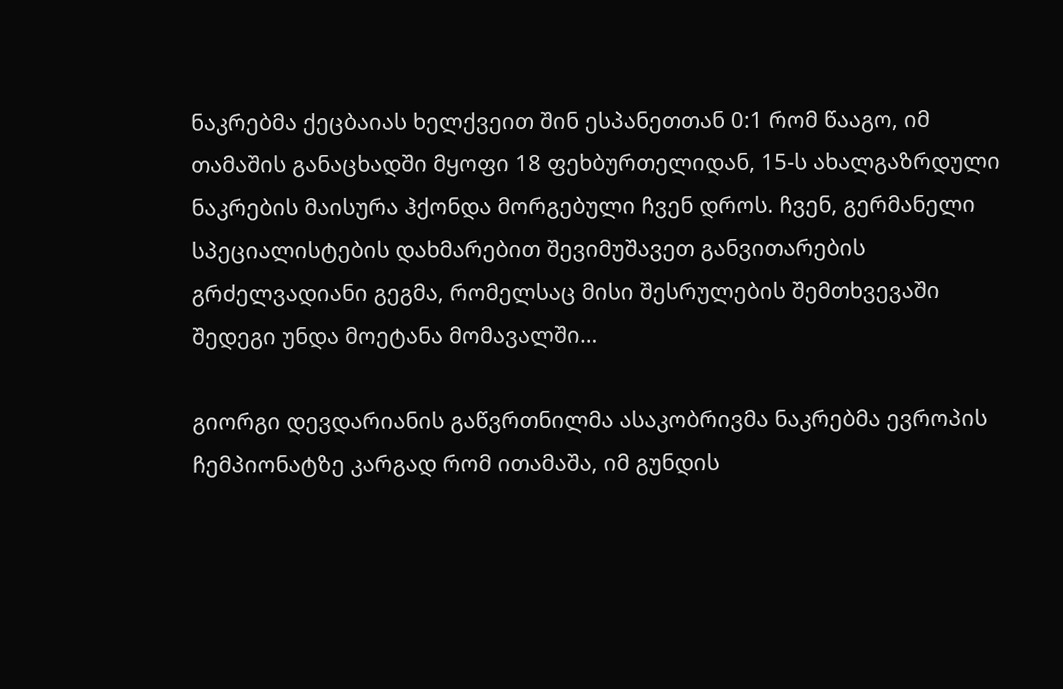ნაკრებმა ქეცბაიას ხელქვეით შინ ესპანეთთან 0:1 რომ წააგო, იმ თამაშის განაცხადში მყოფი 18 ფეხბურთელიდან, 15-ს ახალგაზრდული ნაკრების მაისურა ჰქონდა მორგებული ჩვენ დროს. ჩვენ, გერმანელი სპეციალისტების დახმარებით შევიმუშავეთ განვითარების გრძელვადიანი გეგმა, რომელსაც მისი შესრულების შემთხვევაში შედეგი უნდა მოეტანა მომავალში…

გიორგი დევდარიანის გაწვრთნილმა ასაკობრივმა ნაკრებმა ევროპის ჩემპიონატზე კარგად რომ ითამაშა, იმ გუნდის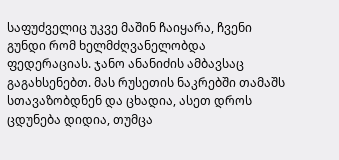საფუძველიც უკვე მაშინ ჩაიყარა, ჩვენი გუნდი რომ ხელმძღვანელობდა ფედერაციას. ჯანო ანანიძის ამბავსაც გაგახსენებთ. მას რუსეთის ნაკრებში თამაშს სთავაზობდნენ და ცხადია, ასეთ დროს ცდუნება დიდია, თუმცა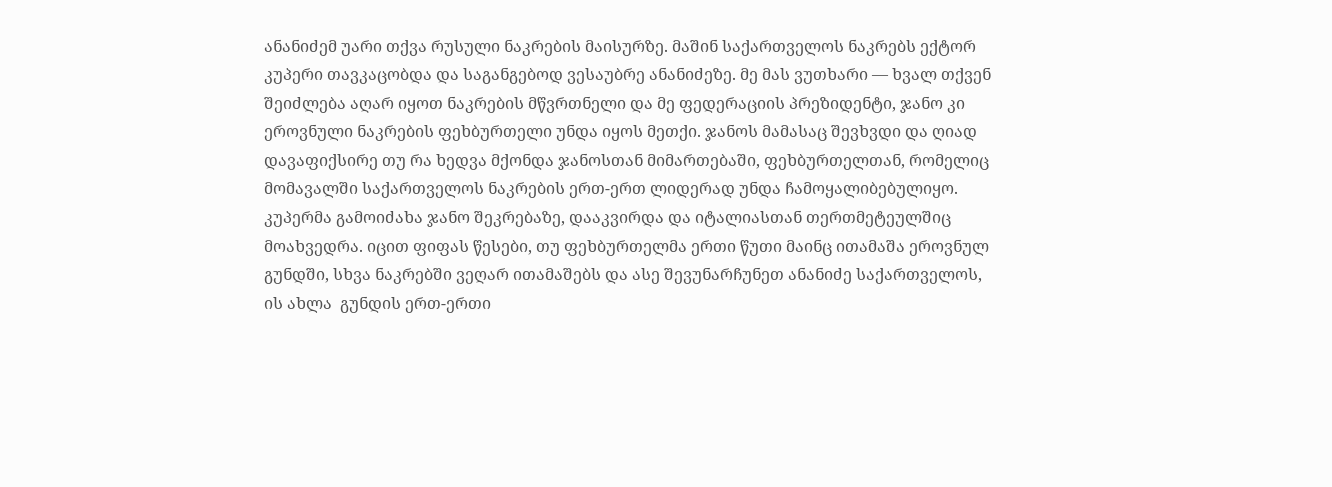ანანიძემ უარი თქვა რუსული ნაკრების მაისურზე. მაშინ საქართველოს ნაკრებს ექტორ კუპერი თავკაცობდა და საგანგებოდ ვესაუბრე ანანიძეზე. მე მას ვუთხარი — ხვალ თქვენ შეიძლება აღარ იყოთ ნაკრების მწვრთნელი და მე ფედერაციის პრეზიდენტი, ჯანო კი ეროვნული ნაკრების ფეხბურთელი უნდა იყოს მეთქი. ჯანოს მამასაც შევხვდი და ღიად დავაფიქსირე თუ რა ხედვა მქონდა ჯანოსთან მიმართებაში, ფეხბურთელთან, რომელიც მომავალში საქართველოს ნაკრების ერთ-ერთ ლიდერად უნდა ჩამოყალიბებულიყო. კუპერმა გამოიძახა ჯანო შეკრებაზე, დააკვირდა და იტალიასთან თერთმეტეულშიც მოახვედრა. იცით ფიფას წესები, თუ ფეხბურთელმა ერთი წუთი მაინც ითამაშა ეროვნულ გუნდში, სხვა ნაკრებში ვეღარ ითამაშებს და ასე შევუნარჩუნეთ ანანიძე საქართველოს, ის ახლა  გუნდის ერთ-ერთი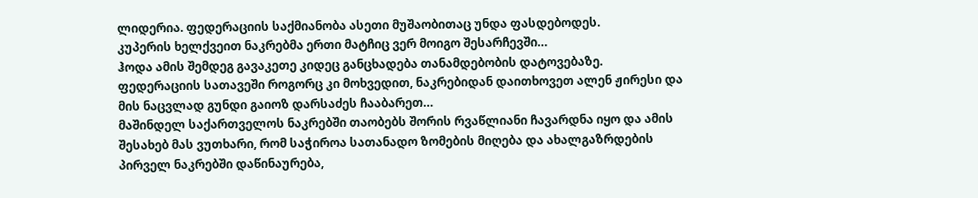ლიდერია. ფედერაციის საქმიანობა ასეთი მუშაობითაც უნდა ფასდებოდეს.
კუპერის ხელქვეით ნაკრებმა ერთი მატჩიც ვერ მოიგო შესარჩევში…
ჰოდა ამის შემდეგ გავაკეთე კიდეც განცხადება თანამდებობის დატოვებაზე.
ფედერაციის სათავეში როგორც კი მოხვედით, ნაკრებიდან დაითხოვეთ ალენ ჟირესი და მის ნაცვლად გუნდი გაიოზ დარსაძეს ჩააბარეთ…
მაშინდელ საქართველოს ნაკრებში თაობებს შორის რვაწლიანი ჩავარდნა იყო და ამის შესახებ მას ვუთხარი, რომ საჭიროა სათანადო ზომების მიღება და ახალგაზრდების პირველ ნაკრებში დაწინაურება,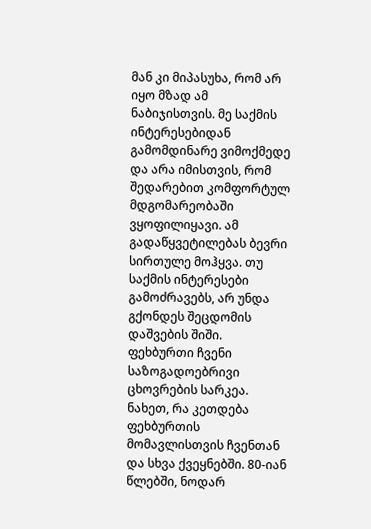მან კი მიპასუხა, რომ არ იყო მზად ამ ნაბიჯისთვის. მე საქმის ინტერესებიდან გამომდინარე ვიმოქმედე და არა იმისთვის, რომ შედარებით კომფორტულ მდგომარეობაში ვყოფილიყავი. ამ გადაწყვეტილებას ბევრი სირთულე მოჰყვა. თუ საქმის ინტერესები გამოძრავებს, არ უნდა გქონდეს შეცდომის დაშვების შიში. ფეხბურთი ჩვენი საზოგადოებრივი ცხოვრების სარკეა. ნახეთ, რა კეთდება ფეხბურთის მომავლისთვის ჩვენთან და სხვა ქვეყნებში. 80-იან წლებში, ნოდარ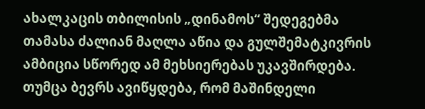ახალკაცის თბილისის „დინამოს“ შედეგებმა თამასა ძალიან მაღლა აწია და გულშემატკივრის ამბიცია სწორედ ამ მეხსიერებას უკავშირდება. თუმცა ბევრს ავიწყდება, რომ მაშინდელი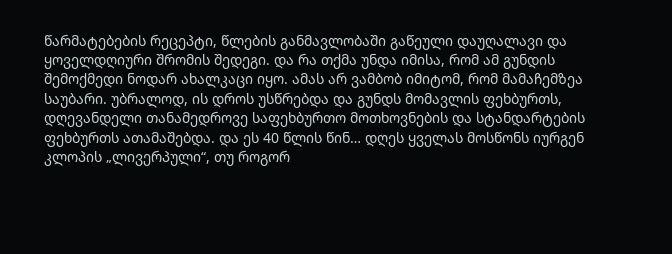წარმატებების რეცეპტი, წლების განმავლობაში გაწეული დაუღალავი და ყოველდღიური შრომის შედეგი. და რა თქმა უნდა იმისა, რომ ამ გუნდის შემოქმედი ნოდარ ახალკაცი იყო. ამას არ ვამბობ იმიტომ, რომ მამაჩემზეა საუბარი. უბრალოდ, ის დროს უსწრებდა და გუნდს მომავლის ფეხბურთს, დღევანდელი თანამედროვე საფეხბურთო მოთხოვნების და სტანდარტების ფეხბურთს ათამაშებდა. და ეს 40 წლის წინ… დღეს ყველას მოსწონს იურგენ კლოპის „ლივერპული“, თუ როგორ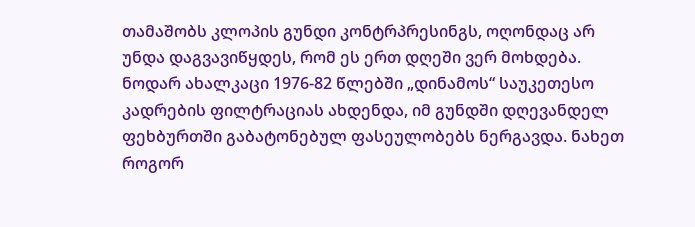თამაშობს კლოპის გუნდი კონტრპრესინგს, ოღონდაც არ უნდა დაგვავიწყდეს, რომ ეს ერთ დღეში ვერ მოხდება. ნოდარ ახალკაცი 1976-82 წლებში „დინამოს“ საუკეთესო კადრების ფილტრაციას ახდენდა, იმ გუნდში დღევანდელ ფეხბურთში გაბატონებულ ფასეულობებს ნერგავდა. ნახეთ როგორ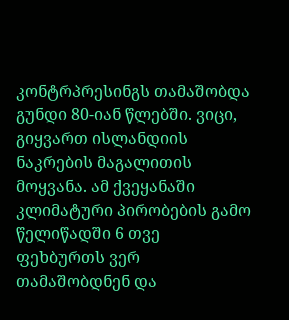კონტრპრესინგს თამაშობდა გუნდი 80-იან წლებში. ვიცი, გიყვართ ისლანდიის ნაკრების მაგალითის მოყვანა. ამ ქვეყანაში კლიმატური პირობების გამო წელიწადში 6 თვე ფეხბურთს ვერ თამაშობდნენ და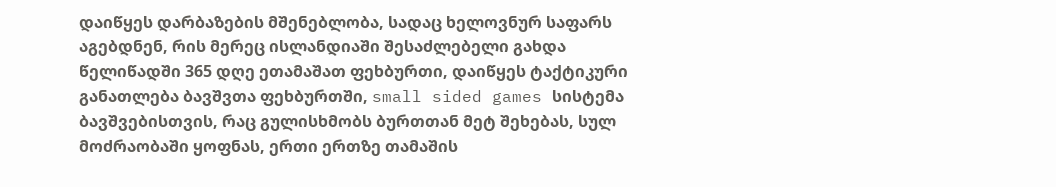დაიწყეს დარბაზების მშენებლობა, სადაც ხელოვნურ საფარს აგებდნენ, რის მერეც ისლანდიაში შესაძლებელი გახდა წელიწადში 365 დღე ეთამაშათ ფეხბურთი, დაიწყეს ტაქტიკური განათლება ბავშვთა ფეხბურთში, small sided games სისტემა ბავშვებისთვის, რაც გულისხმობს ბურთთან მეტ შეხებას, სულ მოძრაობაში ყოფნას, ერთი ერთზე თამაშის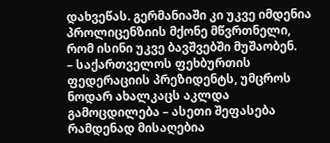დახვეწას. გერმანიაში კი უკვე იმდენია პროლიცენზიის მქონე მწვრთნელი, რომ ისინი უკვე ბავშვებში მუშაობენ.
– საქართველოს ფეხბურთის ფედერაციის პრეზიდენტს, უმცროს ნოდარ ახალკაცს აკლდა გამოცდილება – ასეთი შეფასება რამდენად მისაღებია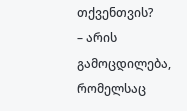თქვენთვის?
– არის გამოცდილება, რომელსაც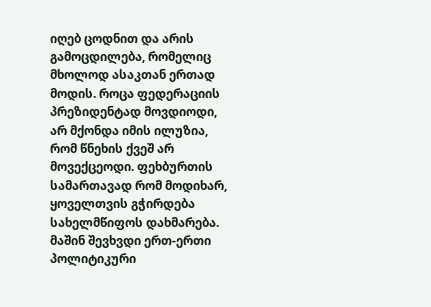იღებ ცოდნით და არის გამოცდილება, რომელიც მხოლოდ ასაკთან ერთად მოდის. როცა ფედერაციის პრეზიდენტად მოვდიოდი, არ მქონდა იმის ილუზია, რომ წნეხის ქვეშ არ მოვექცეოდი. ფეხბურთის სამართავად რომ მოდიხარ, ყოველთვის გჭირდება სახელმწიფოს დახმარება. მაშინ შევხვდი ერთ-ერთი პოლიტიკური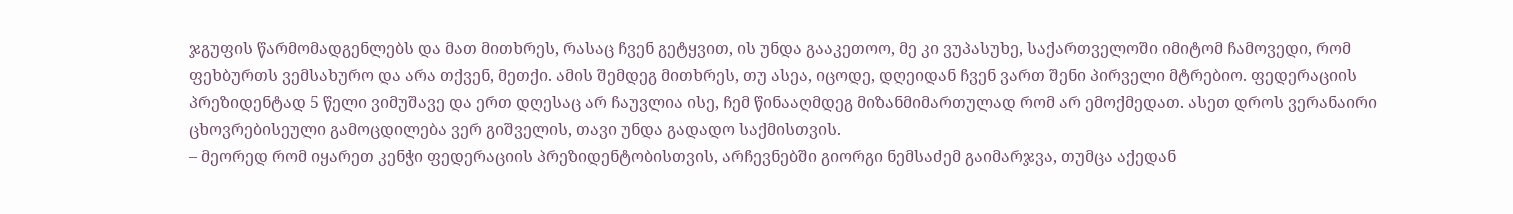ჯგუფის წარმომადგენლებს და მათ მითხრეს, რასაც ჩვენ გეტყვით, ის უნდა გააკეთოო, მე კი ვუპასუხე, საქართველოში იმიტომ ჩამოვედი, რომ ფეხბურთს ვემსახურო და არა თქვენ, მეთქი. ამის შემდეგ მითხრეს, თუ ასეა, იცოდე, დღეიდან ჩვენ ვართ შენი პირველი მტრებიო. ფედერაციის პრეზიდენტად 5 წელი ვიმუშავე და ერთ დღესაც არ ჩაუვლია ისე, ჩემ წინააღმდეგ მიზანმიმართულად რომ არ ემოქმედათ. ასეთ დროს ვერანაირი ცხოვრებისეული გამოცდილება ვერ გიშველის, თავი უნდა გადადო საქმისთვის.
– მეორედ რომ იყარეთ კენჭი ფედერაციის პრეზიდენტობისთვის, არჩევნებში გიორგი ნემსაძემ გაიმარჯვა, თუმცა აქედან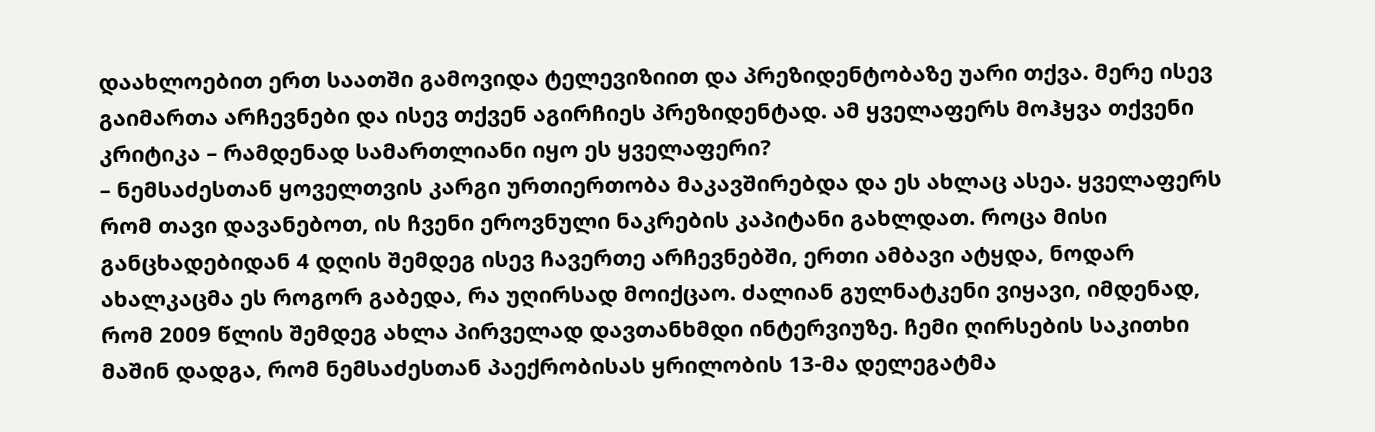დაახლოებით ერთ საათში გამოვიდა ტელევიზიით და პრეზიდენტობაზე უარი თქვა. მერე ისევ გაიმართა არჩევნები და ისევ თქვენ აგირჩიეს პრეზიდენტად. ამ ყველაფერს მოჰყვა თქვენი კრიტიკა – რამდენად სამართლიანი იყო ეს ყველაფერი?
– ნემსაძესთან ყოველთვის კარგი ურთიერთობა მაკავშირებდა და ეს ახლაც ასეა. ყველაფერს რომ თავი დავანებოთ, ის ჩვენი ეროვნული ნაკრების კაპიტანი გახლდათ. როცა მისი განცხადებიდან 4 დღის შემდეგ ისევ ჩავერთე არჩევნებში, ერთი ამბავი ატყდა, ნოდარ ახალკაცმა ეს როგორ გაბედა, რა უღირსად მოიქცაო. ძალიან გულნატკენი ვიყავი, იმდენად, რომ 2009 წლის შემდეგ ახლა პირველად დავთანხმდი ინტერვიუზე. ჩემი ღირსების საკითხი მაშინ დადგა, რომ ნემსაძესთან პაექრობისას ყრილობის 13-მა დელეგატმა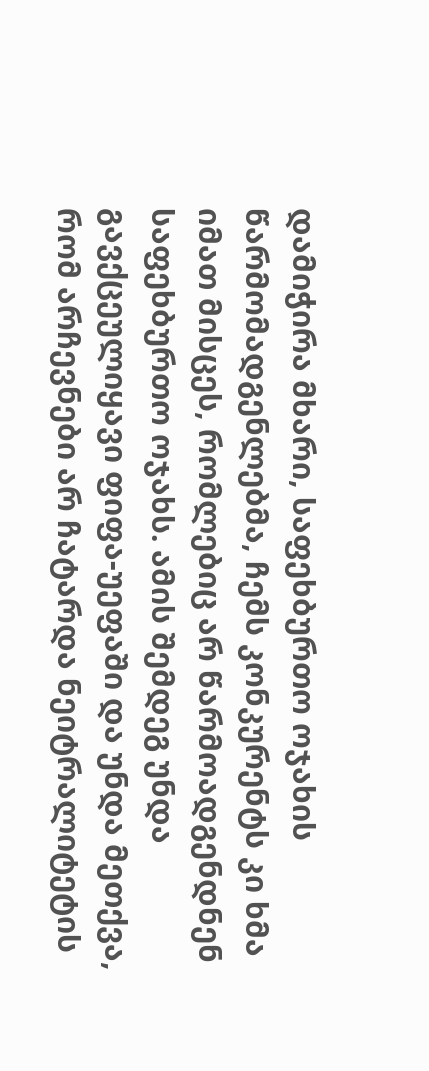დამიჭირა მხარი, საფეხბურთო ოჯახის წარმომადგენლებმა, ჩემს კონკურენტს კი ხმა იმათ მისცეს, რომლებიც არ წარმოადგენდნენ საფეხბურთო ოჯახს. ამის შემდეგ უნდა გავქცეულიყავი ფიფა-უეფაში და უნდა მეთქვა, რომ არჩევნები არ ჩატარდა ნეიტრალიტეტის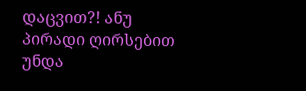დაცვით?! ანუ პირადი ღირსებით უნდა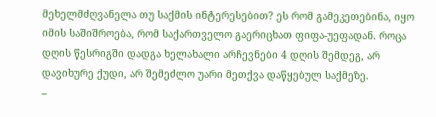მეხელმძღვანელა თუ საქმის ინტერესებით? ეს რომ გამეკეთებინა, იყო იმის საშიშროება, რომ საქართველო გაერიცხათ ფიფა-უეფადან. როცა დღის წესრიგში დადგა ხელახალი არჩევნები 4 დღის შემდეგ, არ დავიხურე ქუდი, არ შემეძლო უარი მეთქვა დაწყებულ საქმეზე.
–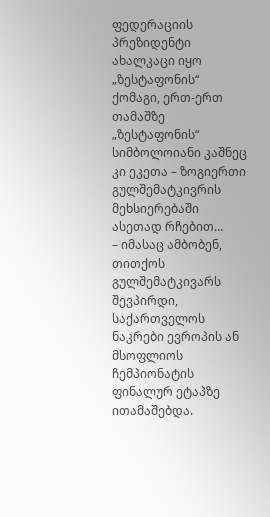ფედერაციის პრეზიდენტი ახალკაცი იყო „ზესტაფონის“ ქომაგი, ერთ-ერთ თამაშზე „ზესტაფონის“ სიმბოლოიანი კაშნეც კი ეკეთა – ზოგიერთი გულშემატკივრის მეხსიერებაში ასეთად რჩებით…
– იმასაც ამბობენ, თითქოს გულშემატკივარს შევპირდი, საქართველოს ნაკრები ევროპის ან მსოფლიოს ჩემპიონატის ფინალურ ეტაპზე ითამაშებდა.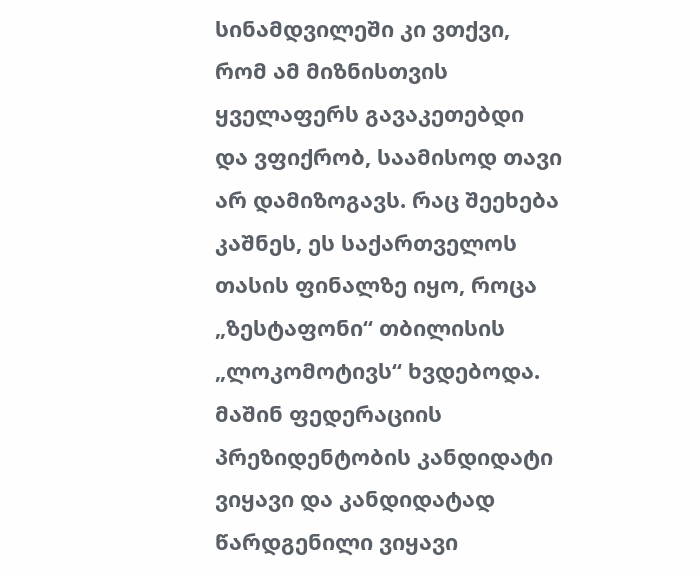სინამდვილეში კი ვთქვი, რომ ამ მიზნისთვის ყველაფერს გავაკეთებდი და ვფიქრობ, საამისოდ თავი არ დამიზოგავს. რაც შეეხება კაშნეს, ეს საქართველოს თასის ფინალზე იყო, როცა „ზესტაფონი“ თბილისის „ლოკომოტივს“ ხვდებოდა. მაშინ ფედერაციის პრეზიდენტობის კანდიდატი ვიყავი და კანდიდატად წარდგენილი ვიყავი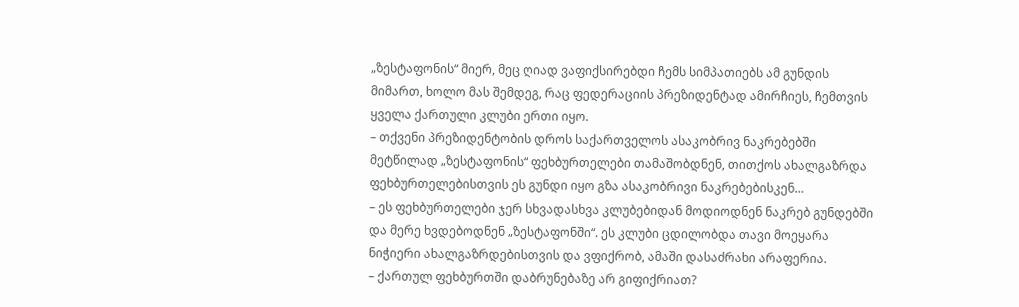„ზესტაფონის“ მიერ, მეც ღიად ვაფიქსირებდი ჩემს სიმპათიებს ამ გუნდის  მიმართ, ხოლო მას შემდეგ, რაც ფედერაციის პრეზიდენტად ამირჩიეს, ჩემთვის ყველა ქართული კლუბი ერთი იყო.
– თქვენი პრეზიდენტობის დროს საქართველოს ასაკობრივ ნაკრებებში მეტწილად „ზესტაფონის“ ფეხბურთელები თამაშობდნენ, თითქოს ახალგაზრდა ფეხბურთელებისთვის ეს გუნდი იყო გზა ასაკობრივი ნაკრებებისკენ…
– ეს ფეხბურთელები ჯერ სხვადასხვა კლუბებიდან მოდიოდნენ ნაკრებ გუნდებში და მერე ხვდებოდნენ „ზესტაფონში“. ეს კლუბი ცდილობდა თავი მოეყარა ნიჭიერი ახალგაზრდებისთვის და ვფიქრობ, ამაში დასაძრახი არაფერია.
– ქართულ ფეხბურთში დაბრუნებაზე არ გიფიქრიათ?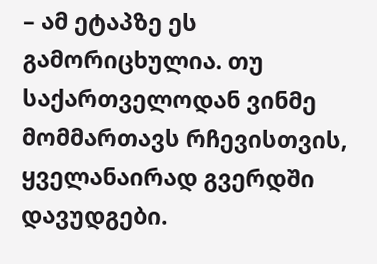– ამ ეტაპზე ეს გამორიცხულია. თუ საქართველოდან ვინმე მომმართავს რჩევისთვის, ყველანაირად გვერდში დავუდგები.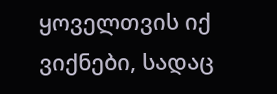ყოველთვის იქ ვიქნები, სადაც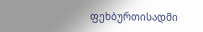ფეხბურთისადმი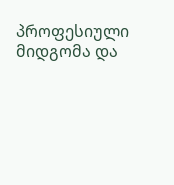პროფესიული მიდგომა და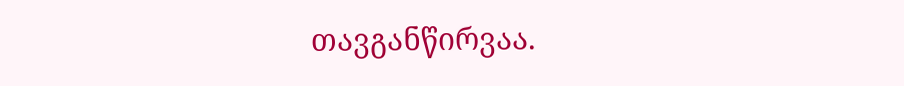თავგანწირვაა.